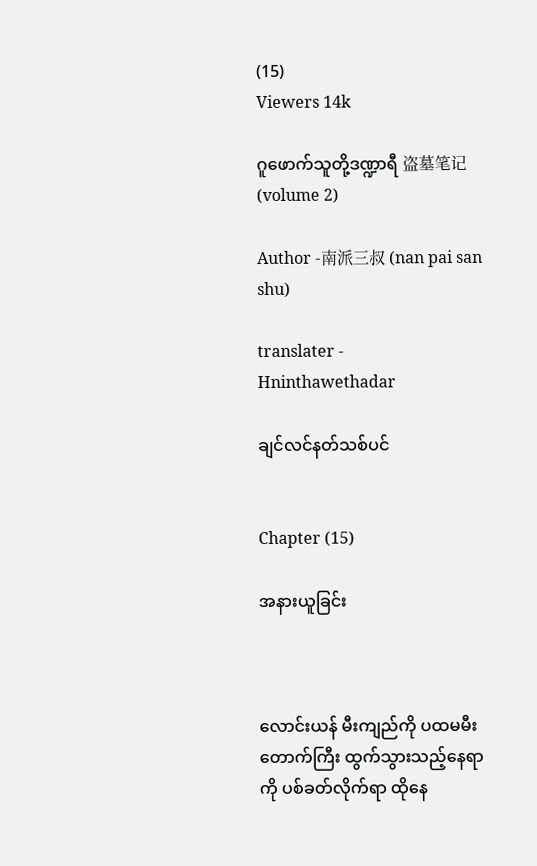(15)
Viewers 14k

ဂူဖောက်သူတို့ဒဏ္ဍာရီ 盗墓笔记 (volume 2)

Author -南派三叔 (nan pai san shu)

translater - Hninthawethadar

ချင်လင်နတ်သစ်ပင်


Chapter (15)

အနားယူခြင်း



လောင်းယန် မီးကျည်ကို ပထမမီးတောက်ကြီး ထွက်သွားသည့်နေရာကို ပစ်ခတ်လိုက်ရာ ထိုနေ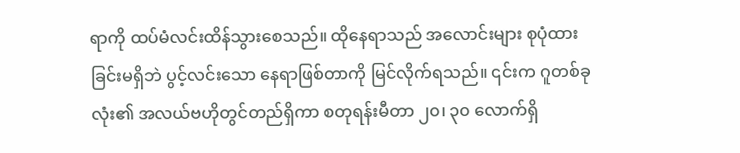ရာကို ထပ်မံလင်းထိန်သွားစေသည်။ ထိုနေရာသည် အလောင်းများ စုပုံထားခြင်းမရှိဘဲ ပွင့်လင်းသော နေရာဖြစ်တာကို မြင်လိုက်ရသည်။ ၎င်းက ဂူတစ်ခုလုံး၏ အလယ်ဗဟိုတွင်တည်ရှိကာ စတုရန်းမီတာ ၂၀၊ ၃၀ လောက်ရှိ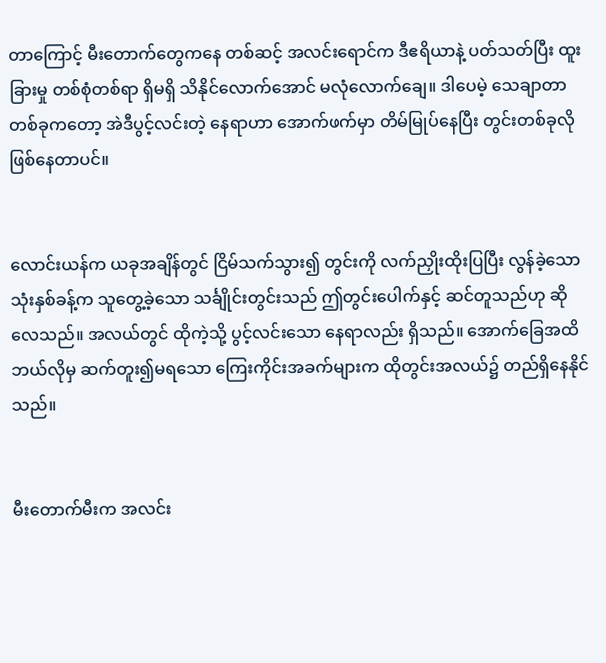တာကြောင့် မီးတောက်တွေကနေ တစ်ဆင့် အလင်းရောင်က ဒီဧရိယာနဲ့ ပတ်သတ်ပြီး ထူးခြားမှု တစ်စုံတစ်ရာ ရှိမရှိ သိနိုင်လောက်အောင် မလုံလောက်ချေ။ ဒါပေမဲ့ သေချာတာတစ်ခုကတော့ အဲဒီပွင့်လင်းတဲ့ နေရာဟာ အောက်ဖက်မှာ တိမ်မြုပ်နေပြီး တွင်းတစ်ခုလို ဖြစ်နေတာပင်။


လောင်းယန်က ယခုအချိန်တွင် ငြိမ်သက်သွား၍ တွင်းကို လက်ညှိုးထိုးပြပြီး လွန်ခဲ့သော သုံးနှစ်ခန့်က သူတွေ့ခဲ့သော သင်္ချိုင်းတွင်းသည် ဤတွင်းပေါက်နှင့် ဆင်တူသည်ဟု ဆိုလေသည်။ အလယ်တွင် ထိုကဲ့သို့ ပွင့်လင်းသော နေရာလည်း ရှိသည်။ အောက်ခြေအထိ ဘယ်လိုမှ ဆက်တူး၍မရသော ကြေးကိုင်းအခက်များက ထိုတွင်းအလယ်၌ တည်ရှိနေနိုင်သည်။


မီးတောက်မီးက အလင်း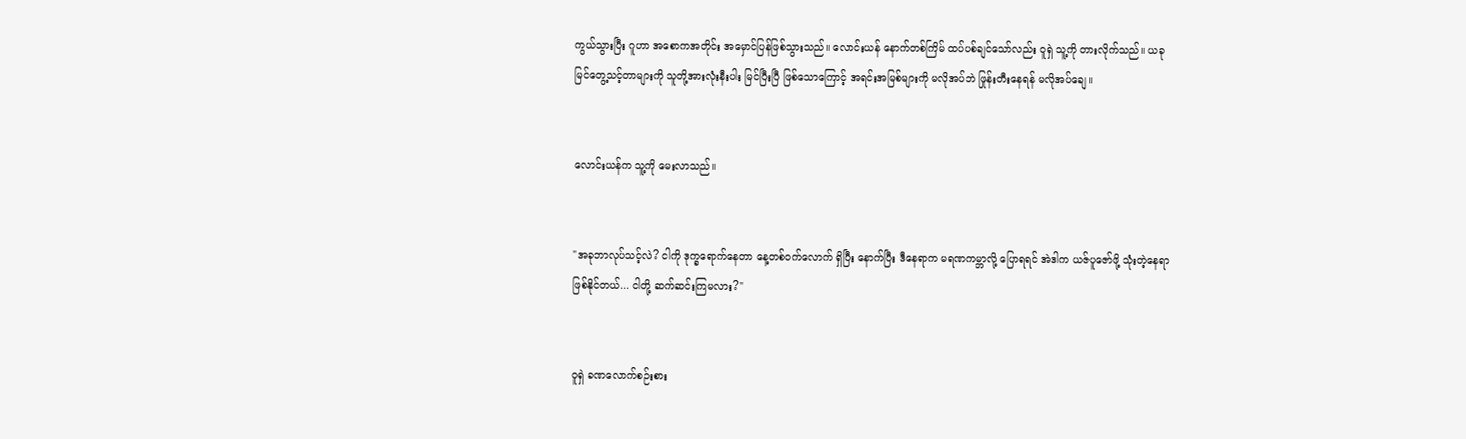ကွယ်သွားပြီး ဂူဟာ အစောကအတိုင်း အမှောင်ပြန်ဖြစ်သွားသည်။ လောင်းယန် နောက်တစ်ကြိမ် ထပ်ပစ်ချင်သော်လည်း ဝူရှဲ သူ့ကို တားလိုက်သည်။ ယခုမြင်တွေ့သင့်တာများကို သူတို့အားလုံးနီးပါး မြင်ပြီးပြီ ဖြစ်သောကြောင့် အရင်းအမြစ်များကို မလိုအပ်ဘဲ ဖြုန်းတီးနေရန် မလိုအပ်ချေ။


လောင်းယန်က သူ့ကို မေးလာသည်။


"အခုဘာလုပ်သင့်လဲ? ငါကို ဒုက္ခရောက်နေတာ နေ့တစ်ဝက်လောက် ရှိပြီး နောက်ပြီး ဒီနေရာက မရဏကမ္ဘာလို့ ပြောရရင် အဲဒါက ယဇ်ပူဇော်ဖို့ သုံးတဲ့နေရာ ဖြစ်နိုင်တယ်... ငါတို့ ဆက်ဆင်းကြမလား?"


ဝူရှဲ ခဏလောက်စဉ်းစား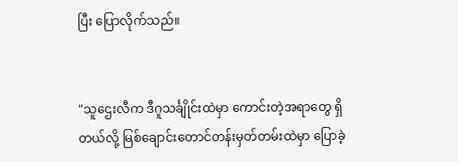ပြီး ပြောလိုက်သည်။


"သူဌေးလီက ဒီဂူသင်္ချိုင်းထဲမှာ ကောင်းတဲ့အရာတွေ ရှိတယ်လို့ မြစ်ချောင်းတောင်တန်းမှတ်တမ်းထဲမှာ ပြောခဲ့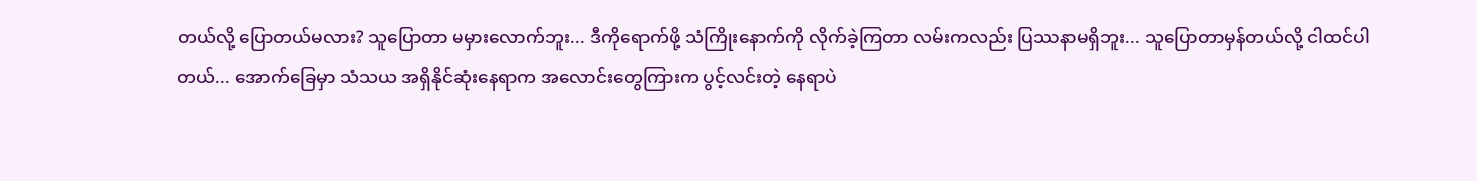တယ်လို့ ပြောတယ်မလား? သူပြောတာ မမှားလောက်ဘူး... ဒီကိုရောက်ဖို့ သံကြိုးနောက်ကို လိုက်ခဲ့ကြတာ လမ်းကလည်း ပြဿနာမရှိဘူး... သူပြောတာမှန်တယ်လို့ ငါထင်ပါတယ်... အောက်ခြေမှာ သံသယ အရှိနိုင်ဆုံးနေရာက အလောင်းတွေကြားက ပွင့်လင်းတဲ့ နေရာပဲ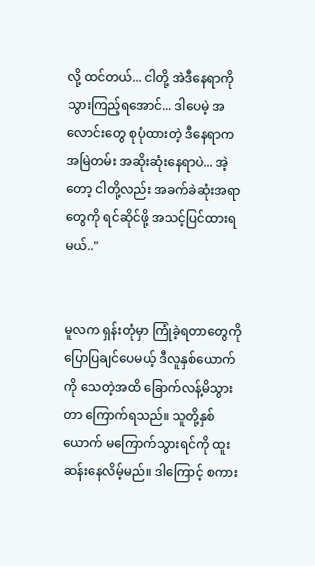လို့ ထင်တယ်... ငါတို့ အဲဒီနေရာကို သွားကြည့်ရအောင်... ဒါပေမဲ့ အလောင်းတွေ စုပုံထားတဲ့ ဒီနေရာက အမြဲတမ်း အဆိုးဆုံးနေရာပဲ... အဲ့တော့ ငါတို့လည်း အခက်ခဲဆုံးအရာတွေကို ရင်ဆိုင်ဖို့ အသင့်ပြင်ထားရမယ်.."


မူလက ရှန်းတုံမှာ ကြုံခဲ့ရတာတွေကို ပြောပြချင်ပေမယ့် ဒီလူနှစ်ယောက်ကို သေတဲ့အထိ ခြောက်လန့်မိသွားတာ ကြောက်ရသည်။ သူတို့နှစ်ယောက် မကြောက်သွားရင်ကို ထူးဆန်းနေလိမ့်မည်။ ဒါကြောင့် စကား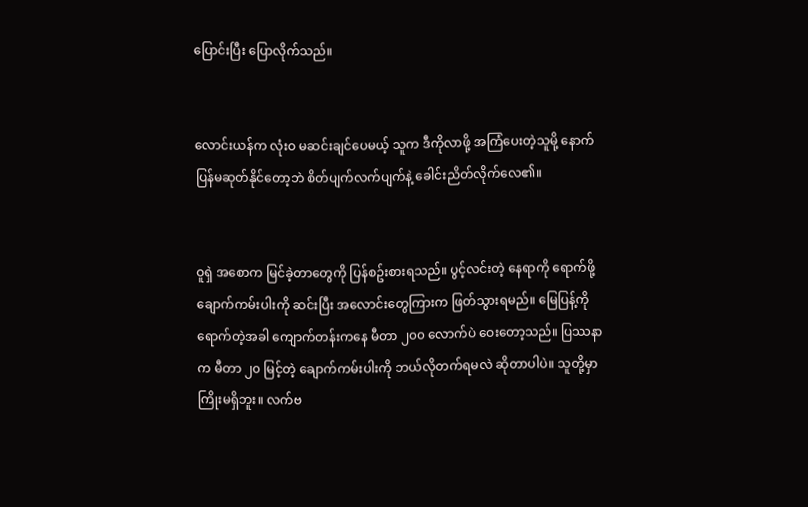ပြောင်းပြီး ပြောလိုက်သည်။


လောင်းယန်က လုံးဝ မဆင်းချင်ပေမယ့် သူက ဒီကိုလာဖို့ အကြံပေးတဲ့သူမို့ နောက်ပြန်မဆုတ်နိုင်တော့ဘဲ စိတ်ပျက်လက်ပျက်နဲ့ ခေါင်းညိတ်လိုက်လေ၏။


ဝူရှဲ အစောက မြင်ခဲ့တာတွေကို ပြန်စဥ်းစားရသည်။ ပွင့်လင်းတဲ့ နေရာကို ရောက်ဖို့ ချောက်ကမ်းပါးကို ဆင်းပြီး အလောင်းတွေကြားက ဖြတ်သွားရမည်။ မြေပြန့်ကို ရောက်တဲ့အခါ ကျောက်တန်းကနေ မီတာ ၂၀၀ လောက်ပဲ ဝေးတော့သည်။ ပြဿနာက မီတာ ၂၀ မြင့်တဲ့ ချောက်ကမ်းပါးကို ဘယ်လိုတက်ရမလဲ ဆိုတာပါပဲ။ သူတို့မှာ ကြိုးမရှိဘူး။ လက်ဗ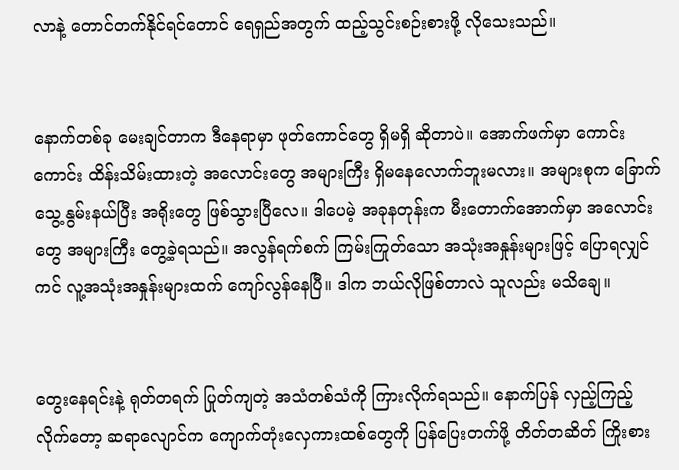လာနဲ့ တောင်တက်နိုင်ရင်တောင် ရေရှည်အတွက် ထည့်သွင်းစဉ်းစားဖို့ လိုသေးသည်။


နောက်တစ်ခု မေးချင်တာက ဒီနေရာမှာ ဖုတ်ကောင်တွေ ရှိမရှိ ဆိုတာပဲ။ အောက်ဖက်မှာ ကောင်းကောင်း ထိန်းသိမ်းထားတဲ့ အလောင်းတွေ အများကြီး ရှိမနေလောက်ဘူးမလား။ အများစုက ခြောက်သွေ့ နွမ်းနယ်ပြီး အရိုးတွေ ဖြစ်သွားပြီလေ။ ဒါပေမဲ့ အခုနတုန်းက မီးတောက်အောက်မှာ အလောင်းတွေ အများကြီး တွေ့ခဲ့ရသည်။ အလွန်ရက်စက် ကြမ်းကြုတ်သော အသုံးအနှုန်းများဖြင့် ပြောရလျှင်ကင် လူ့အသုံးအနှုန်းများထက် ကျော်လွန်နေပြီ။ ဒါက ဘယ်လိုဖြစ်တာလဲ သူလည်း မသိချေ။


တွေးနေရင်းနဲ့ ရုတ်တရက် ပြုတ်ကျတဲ့ အသံတစ်သံကို ကြားလိုက်ရသည်။ နောက်ပြန် လှည့်ကြည့်လိုက်တော့ ဆရာလျောင်က ကျောက်တုံးလှေကားထစ်တွေကို ပြန်ပြေးတက်ဖို့ တိတ်တဆိတ် ကြိုးစား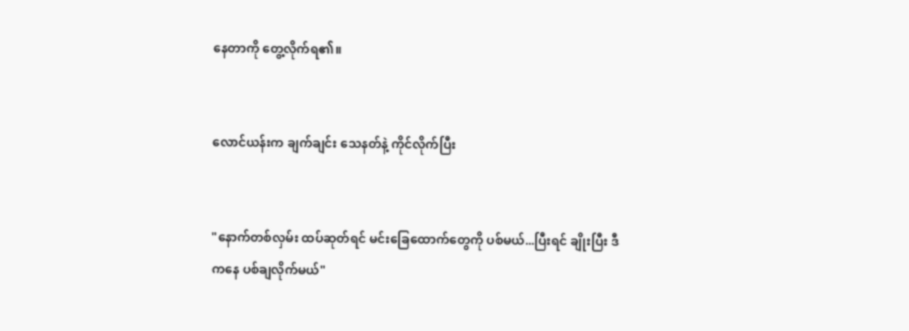နေတာကို တွေ့လိုက်ရ၏။


လောင်ယန်းက ချက်ချင်း သေနတ်နဲ့ ကိုင်လိုက်ပြီး


"နောက်တစ်လှမ်း ထပ်ဆုတ်ရင် မင်းခြေထောက်တွေကို ပစ်မယ်...ပြီးရင် ချိုးပြီး ဒီကနေ ပစ်ချလိုက်မယ်"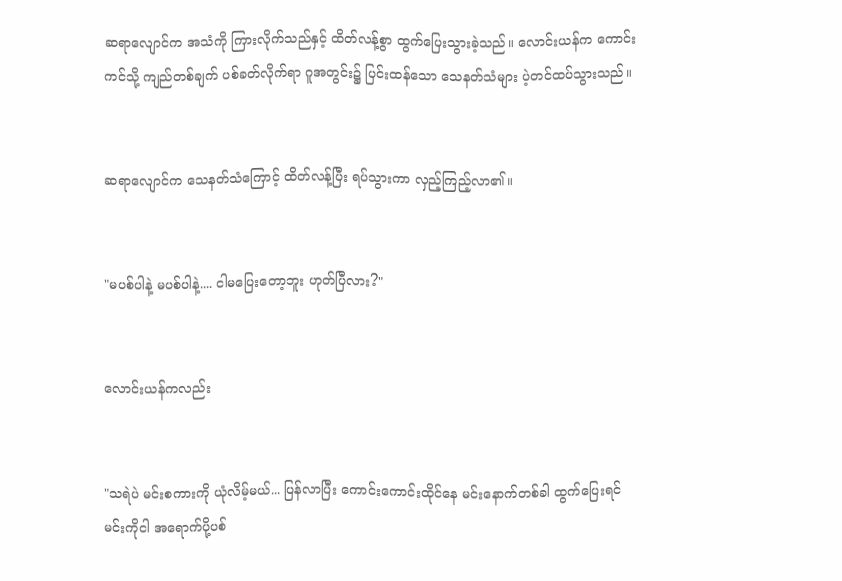ဆရာလျောင်က အသံကို ကြားလိုက်သည်နှင့် ထိတ်လန့်စွာ ထွက်ပြေးသွားခဲ့သည်။ လောင်းယန်က ကောင်းကင်သို့ ကျည်တစ်ချက် ပစ်ခတ်လိုက်ရာ ဂူအတွင်း၌ ပြင်းထန်သော သေနတ်သံများ ပဲ့တင်ထပ်သွားသည်။


ဆရာလျောင်က သေနတ်သံကြောင့် ထိတ်လန့်ပြီး ရပ်သွားကာ လှည့်ကြည့်လာ၏။


"မပစ်ပါနဲ့ မပစ်ပါနဲ့.... ငါမပြေးတော့ဘူး ဟုတ်ပြီလား?"


လောင်းယန်ကလည်း


"သရဲပဲ မင်းစကားကို ယုံလိမ့်မယ်... ပြန်လာပြီး ကောင်းကောင်းထိုင်နေ မင်းနောက်တစ်ခါ ထွက်ပြေးရင် မင်းကိုငါ အရောက်ပို့ပစ်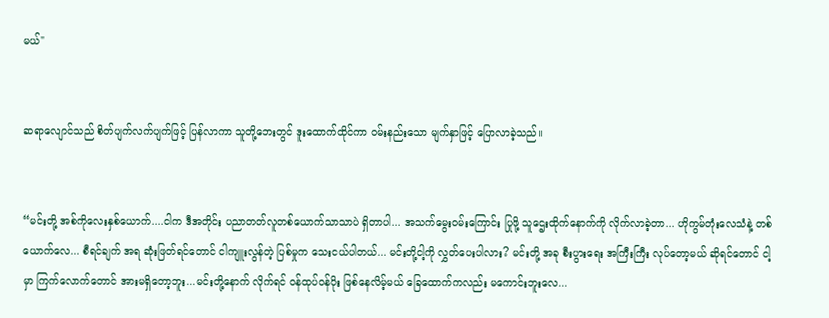မယ်"


ဆရာလျောင်သည် စိတ်ပျက်လက်ပျက်ဖြင့် ပြန်လာကာ သူတို့ဘေးတွင် ဒူးထောက်ထိုင်ကာ ဝမ်းနည်းသော မျက်နှာဖြင့် ပြောလာခဲ့သည်။


“မင်းတို့ အစ်ကိုလေးနှစ်ယောက်....ငါက ဒီအတိုင်း ပညာတတ်လူတစ်ယောက်သာသာပဲ ရှိတာပါ... အသက်မွေးဝမ်းကြောင်း ပြုဖို့ သူဌေးထိုက်နောက်ကို လိုက်လာခဲ့တာ... ဟိုကွမ်တုံးလေသံနဲ့ တစ်ယောက်လေ... စီရင်ချက် အရ ဆုံးဖြတ်ရင်တောင် ငါကျူးလွန်တဲ့ ပြစ်မှုက သေးငယ်ပါတယ်... မင်းတို့ငါ့ကို လွှတ်ပေးပါလား? မင်းတို့ အခု စီးပွားရေး အကြီးကြီး လုပ်တော့မယ် ဆိုရင်တောင် ငါ့မှာ ကြက်လောက်တောင် အားမရှိတော့ဘူး...မင်းတို့နောက် လိုက်ရင် ဝန်ထုပ်ဝန်ပိုး ဖြစ်နေလိမ့်မယ် ခြေထောက်ကလည်း မကောင်းဘူးလေ...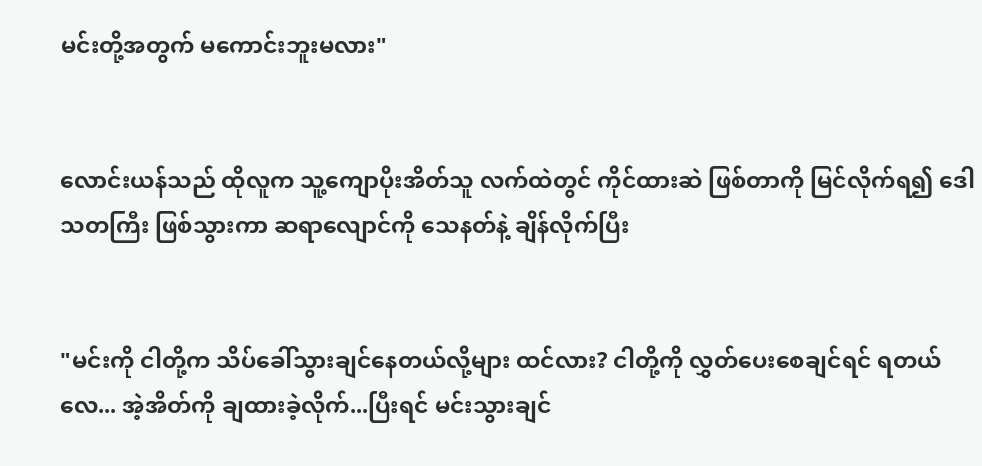မင်းတို့အတွက် မကောင်းဘူးမလား"


လောင်းယန်သည် ထိုလူက သူ့ကျောပိုးအိတ်သူ လက်ထဲတွင် ကိုင်ထားဆဲ ဖြစ်တာကို မြင်လိုက်ရ၍ ဒေါသတကြီး ဖြစ်သွားကာ ဆရာလျောင်ကို သေနတ်နဲ့ ချိန်လိုက်ပြီး


"မင်းကို ငါတို့က သိပ်ခေါ်သွားချင်နေတယ်လို့များ ထင်လား? ငါတို့ကို လွှတ်ပေးစေချင်ရင် ရတယ်လေ... အဲ့အိတ်ကို ချထားခဲ့လိုက်...ပြီးရင် မင်းသွားချင်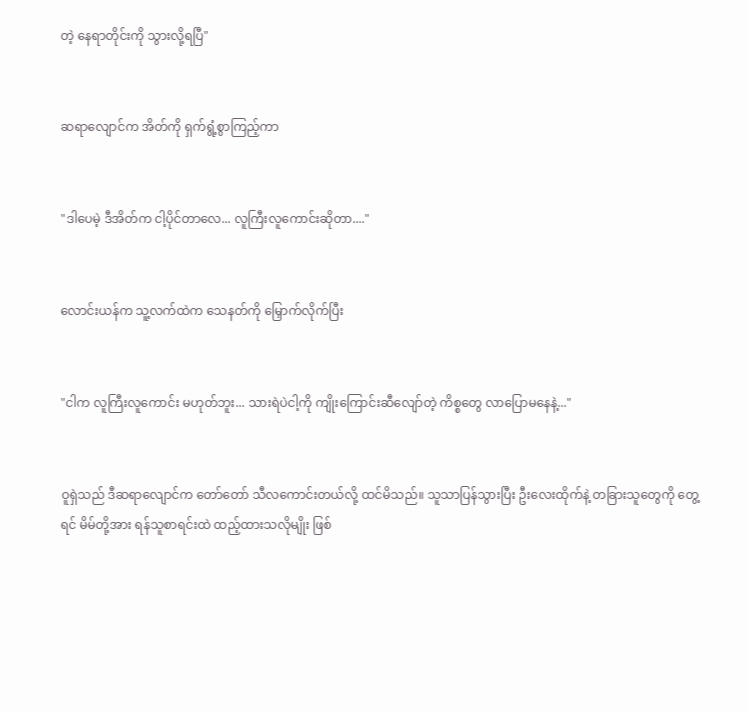တဲ့ နေရာတိုင်းကို သွားလို့ရပြီ"


ဆရာလျောင်က အိတ်ကို ရှက်ရွံ့စွာကြည့်ကာ


"ဒါပေမဲ့ ဒီအိတ်က ငါ့ပိုင်တာလေ... လူကြီးလူကောင်းဆိုတာ...."


လောင်းယန်က သူ့လက်ထဲက သေနတ်ကို မြှောက်လိုက်ပြီး


"ငါက လူကြီးလူကောင်း မဟုတ်ဘူး... သားရဲပဲငါ့ကို ကျိုးကြောင်းဆီလျော်တဲ့ ကိစ္စတွေ လာပြောမနေနဲ့..."


ဝူရှဲသည် ဒီဆရာလျောင်က တော်တော် သီလကောင်းတယ်လို့ ထင်မိသည်။ သူသာပြန်သွားပြီး ဦးလေးထိုက်နဲ့ တခြားသူတွေကို တွေ့ရင် မိမ်တို့အား ရန်သူစာရင်းထဲ ထည့်ထားသလိုမျိုး ဖြစ်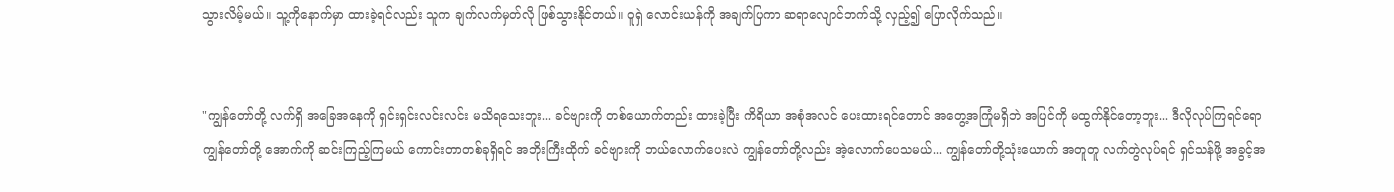သွားလိမ့်မယ်။ သူ့ကိုနောက်မှာ ထားခဲ့ရင်လည်း သူက ချက်လက်မှတ်လို ဖြစ်သွားနိုင်တယ်။ ဝူရှဲ လောင်းယန်ကို အချက်ပြကာ ဆရာလျောင်ဘက်သို့ လှည့်၍ ပြောလိုက်သည်။


"ကျွန်တော်တို့ လက်ရှိ အခြေအနေကို ရှင်းရှင်းလင်းလင်း မသိရသေးဘူး... ခင်ဗျားကို တစ်ယောက်တည်း ထားခဲ့ပြီး ကိရိယာ အစုံအလင် ပေးထားရင်တောင် အတွေ့အကြုံမရှိဘဲ အပြင်ကို မထွက်နိုင်တော့ဘူး... ဒီလိုလုပ်ကြရင်ရော ကျွန်တော်တို့ အောက်ကို ဆင်းကြည့်ကြမယ် ကောင်းတာတစ်ခုရှိရင် အဘိုးကြီးထိုက် ခင်ဗျားကို ဘယ်လောက်ပေးလဲ ကျွန်တော်တို့လည်း အဲ့လောက်ပေသမယ်... ကျွန်တော်တို့သုံးယောက် အတူတူ လက်တွဲလုပ်ရင် ရှင်သန်ဖို့ အခွင့်အ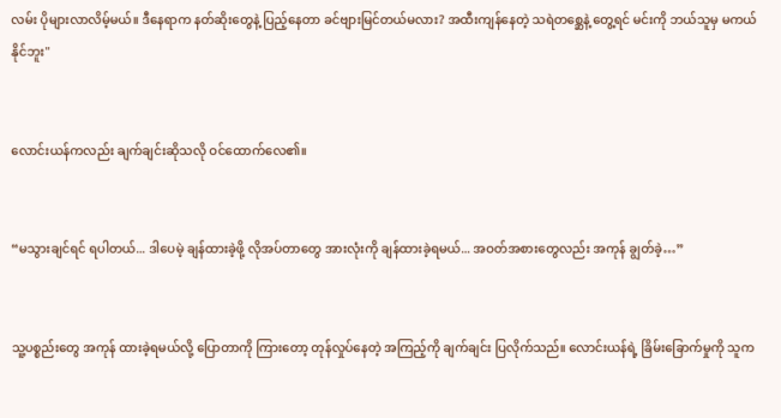လမ်း ပိုများလာလိမ့်မယ်။ ဒီနေရာက နတ်ဆိုးတွေနဲ့ ပြည့်နေတာ ခင်ဗျားမြင်တယ်မလား? အထီးကျန်နေတဲ့ သရဲတစ္ဆေနဲ့ တွေ့ရင် မင်းကို ဘယ်သူမှ မကယ်နိုင်ဘူး"


လောင်းယန်ကလည်း ချက်ချင်းဆိုသလို ဝင်ထောက်လေ၏။


“မသွားချင်ရင် ရပါတယ်... ဒါပေမဲ့ ချန်ထားခဲ့ဖို့ လိုအပ်တာတွေ အားလုံးကို ချန်ထားခဲ့ရမယ်... အဝတ်အစားတွေလည်း အကုန် ချွတ်ခဲ့…”


သူ့ပစ္စည်းတွေ အကုန် ထားခဲ့ရမယ်လို့ ပြောတာကို ကြားတော့ တုန်လှုပ်နေတဲ့ အကြည့်ကို ချက်ချင်း ပြလိုက်သည်။ လောင်းယန်ရဲ့ ခြိမ်းခြောက်မှုကို သူက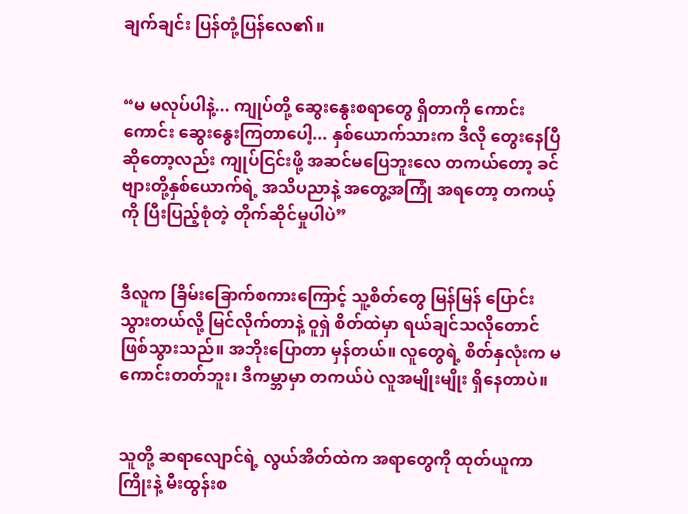ချက်ချင်း ပြန်တုံ့ပြန်လေ၏။


“မ မလုပ်ပါနဲ့... ကျုပ်တို့ ဆွေးနွေးစရာတွေ ရှိတာကို ကောင်းကောင်း ဆွေးနွေးကြတာပေါ့... နှစ်ယောက်သားက ဒီလို တွေးနေပြီ ဆိုတော့လည်း ကျုပ်ငြင်းဖို့ အဆင်မပြေဘူးလေ တကယ်တော့ ခင်ဗျားတို့နှစ်ယောက်ရဲ့ အသိပညာနဲ့ အတွေ့အကြုံ အရတော့ တကယ့်ကို ပြီးပြည့်စုံတဲ့ တိုက်ဆိုင်မှုပါပဲ”


ဒီလူက ခြိမ်းခြောက်စကားကြောင့် သူ့စိတ်တွေ မြန်မြန် ပြောင်းသွားတယ်လို့ မြင်လိုက်တာနဲ့ ဝူရှဲ စိတ်ထဲမှာ ရယ်ချင်သလိုတောင် ဖြစ်သွားသည်။ အဘိုးပြောတာ မှန်တယ်။ လူတွေရဲ့ စိတ်နှလုံးက မကောင်းတတ်ဘူး၊ ဒီကမ္ဘာမှာ တကယ်ပဲ လူအမျိုးမျိုး ရှိနေတာပဲ။


သူတို့ ဆရာလျောင်ရဲ့ လွယ်အိတ်ထဲက အရာတွေကို ထုတ်ယူကာ ကြိုးနဲ့ မီးထွန်းစ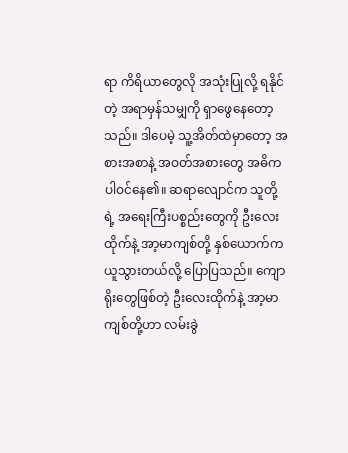ရာ ကိရိယာတွေလို အသုံးပြုလို့ ရနိုင်တဲ့ အရာမှန်သမျှကို ရှာဖွေနေတော့သည်။ ဒါပေမဲ့ သူ့အိတ်ထဲမှာတော့ အစားအစာနဲ့ အဝတ်အစားတွေ အဓိကပါဝင်နေ၏။ ဆရာလျောင်က သူတို့ရဲ့ အရေးကြီးပစ္စည်းတွေကို ဦးလေးထိုက်နဲ့ အာ့မာကျစ်တို့ နှစ်ယောက်က ယူသွားတယ်လို့ ပြောပြသည်။ ကျောရိုးတွေဖြစ်တဲ့ ဦးလေးထိုက်နဲ့ အာ့မာကျစ်တို့ဟာ လမ်းခွဲ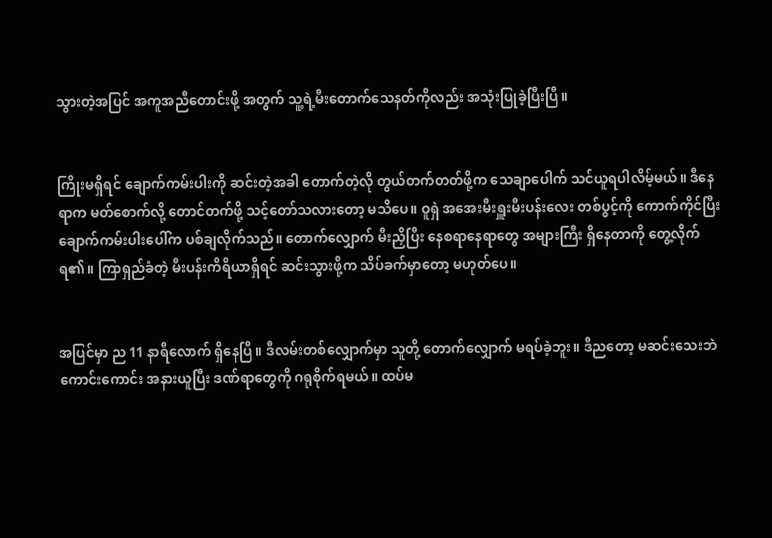သွားတဲ့အပြင် အကူအညီတောင်းဖို့ အတွက် သူ့ရဲ့မီးတောက်သေနတ်ကိုလည်း အသုံးပြုခဲ့ပြီးပြီ။


ကြိုးမရှိရင် ချောက်ကမ်းပါးကို ဆင်းတဲ့အခါ တောက်တဲ့လို တွယ်တက်တတ်ဖို့က သေချာပေါက် သင်ယူရပါလိမ့်မယ်။ ဒီနေရာက မတ်စောက်လို့ တောင်တက်ဖို့ သင့်တော်သလားတော့ မသိပေ။ ဝူရှဲ အအေးမီးရှူးမီးပန်းလေး တစ်ပွင့်ကို ကောက်ကိုင်ပြီး ချောက်ကမ်းပါးပေါ်က ပစ်ချလိုက်သည်။ တောက်လျှောက် မီးညှိပြီး နေစရာနေရာတွေ အများကြီး ရှိနေတာကို တွေ့လိုက်ရ၏။ ကြာရှည်ခံတဲ့ မီးပန်းကိရိယာရှိရင် ဆင်းသွားဖို့က သိပ်ခက်မှာတော့ မဟုတ်ပေ။


အပြင်မှာ ည 11 နာရီလောက် ရှိနေပြီ။ ဒီလမ်းတစ်လျှောက်မှာ သူတို့ တောက်လျှောက် မရပ်ခဲ့ဘူး။ ဒီညတော့ မဆင်းသေးဘဲ ကောင်းကောင်း အနားယူပြီး ဒဏ်ရာတွေကို ဂရုစိုက်ရမယ်။ ထပ်မ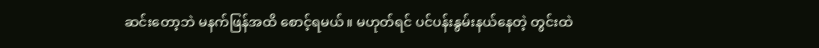ဆင်းတော့ဘဲ မနက်ဖြန်အထိ စောင့်ရမယ်။ မဟုတ်ရင် ပင်ပန်းနွမ်းနယ်နေတဲ့ တွင်းထဲ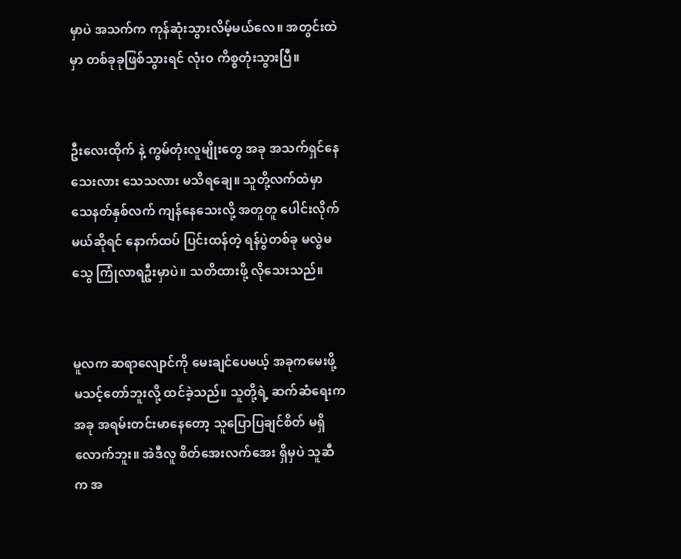မှာပဲ အသက်က ကုန်ဆုံးသွားလိမ့်မယ်လေ။ အတွင်းထဲမှာ တစ်ခုခုဖြစ်သွားရင် လုံးဝ ကိစ္စတုံးသွားပြီ။


ဦးလေးထိုက် နဲ့ ကွမ်တုံးလူမျိုးတွေ အခု အသက်ရှင်နေသေးလား သေသလား မသိရချေ။ သူတို့လက်ထဲမှာ သေနတ်နှစ်လက် ကျန်နေသေးလို့ အတူတူ ပေါင်းလိုက်မယ်ဆိုရင် နောက်ထပ် ပြင်းထန်တဲ့ ရန်ပွဲတစ်ခု မလွဲမသွေ ကြုံလာရဦးမှာပဲ။ သတိထားဖို့ လိုသေးသည်။


မူလက ဆရာလျောင်ကို မေးချင်ပေမယ့် အခုကမေးဖို့ မသင့်တော်ဘူးလို့ ထင်ခဲ့သည်။ သူတို့ရဲ့ ဆက်ဆံရေးက အခု အရမ်းတင်းမာနေတော့ သူပြောပြချင်စိတ် မရှိလောက်ဘူး။ အဲဒီလူ စိတ်အေးလက်အေး ရှိမှပဲ သူဆီက အ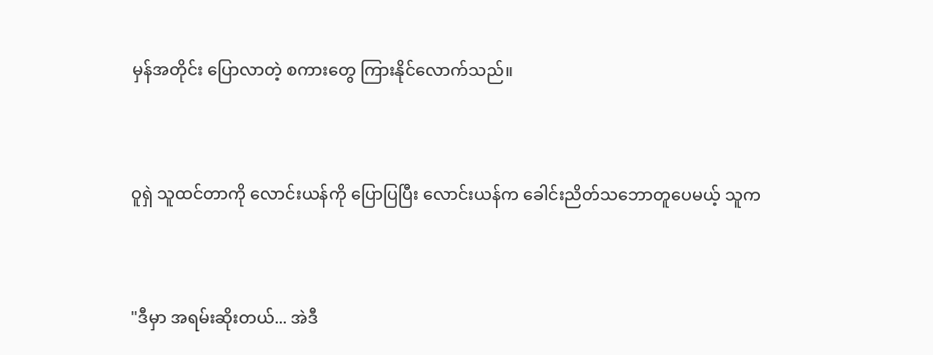မှန်အတိုင်း ပြောလာတဲ့ စကားတွေ ကြားနိုင်လောက်သည်။


ဝူရှဲ သူထင်တာကို လောင်းယန်ကို ပြောပြပြီး လောင်းယန်က ခေါင်းညိတ်သဘောတူပေမယ့် သူက


"ဒီမှာ အရမ်းဆိုးတယ်... အဲဒီ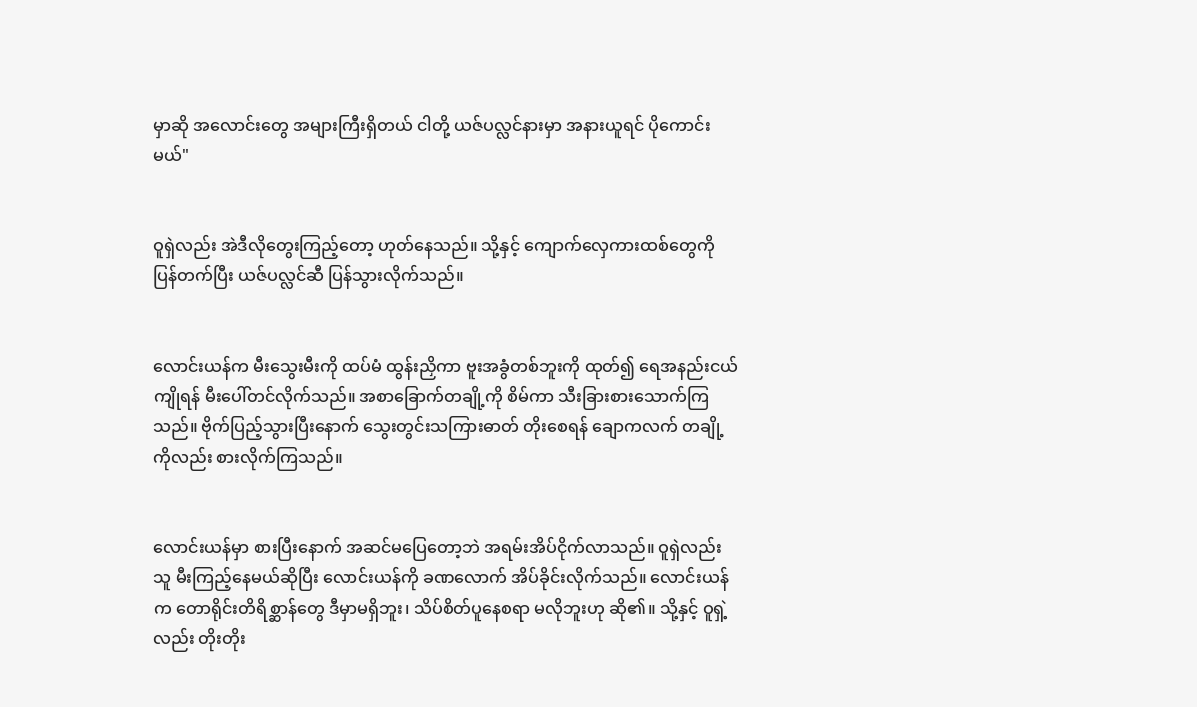မှာဆို အလောင်းတွေ အများကြီးရှိတယ် ငါတို့ ယဇ်ပလ္လင်နားမှာ အနားယူရင် ပိုကောင်းမယ်"


ဝူရှဲလည်း အဲဒီလိုတွေးကြည့်တော့ ဟုတ်နေသည်။ သို့နှင့် ကျောက်လှေကားထစ်တွေကို ပြန်တက်ပြီး ယဇ်ပလ္လင်ဆီ ပြန်သွားလိုက်သည်။


လောင်းယန်က မီးသွေးမီးကို ထပ်မံ ထွန်းညှိကာ ဗူးအခွံတစ်ဘူးကို ထုတ်၍ ရေအနည်းငယ်ကျိုရန် မီးပေါ်တင်လိုက်သည်။ အစာခြောက်တချို့ကို စိမ်ကာ သီးခြားစားသောက်ကြသည်။ ဗိုက်ပြည့်သွားပြီးနောက် သွေးတွင်းသကြားဓာတ် တိုးစေရန် ချောကလက် တချို့ကိုလည်း စားလိုက်ကြသည်။


လောင်းယန်မှာ စားပြီးနောက် အဆင်မပြေတော့ဘဲ အရမ်းအိပ်ငိုက်လာသည်။ ဝူရှဲလည်း သူ မီးကြည့်နေမယ်ဆိုပြီး လောင်းယန်ကို ခဏလောက် အိပ်ခိုင်းလိုက်သည်။ လောင်းယန်က တောရိုင်းတိရိစ္ဆာန်တွေ ဒီမှာမရှိဘူး၊ သိပ်စိတ်ပူနေစရာ မလိုဘူးဟု ဆို၏။ သို့နှင့် ဝူရှဲ့လည်း တိုးတိုး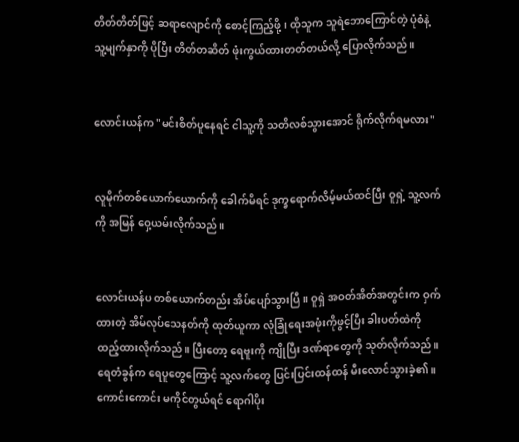တိတ်တိတ်ဖြင့် ဆရာလျောင်ကို စောင့်ကြည့်ဖို့၊ ထိုသူက သူရဲဘောကြောင်တဲ့ ပုံစံနဲ့ သူ့မျက်နှာကို ပိုပြီး တိတ်တဆိတ် ဖုံးကွယ်ထားတတ်တယ်လို့ ပြောလိုက်သည်။


လောင်းယန်က "မင်းစိတ်ပူနေရင် ငါသူ့ကို သတိလစ်သွားအောင် ရိုက်လိုက်ရမလား"


လူမိုက်တစ်ယောက်ယောက်ကို ခေါက်မိရင် ဒုက္ခရောက်လိမ့်မယ်ထင်ပြီး ဝူရှဲ့ သူ့လက်ကို အမြန် ဝှေ့ယမ်းလိုက်သည်။


လောင်းယန်ပ တစ်ယောက်တည်း အိပ်ပျော်သွားပြီ။ ဝူရှဲ အဝတ်အိတ်အတွင်းက ဝှက်ထားတဲ့ အိမ်လုပ်သေနတ်ကို ထုတ်ယူကာ လုံခြုံရေးအဖုံးကိုဖွင့်ပြီး ခါးပတ်ထဲကို ထည့်ထားလိုက်သည်။ ပြီးတော့ ရေဗူးကို ကျိုပြီး ဒဏ်ရာတွေကို သုတ်လိုက်သည်။ ရေတံခွန်က ရေပူတွေကြောင့် သူ့လက်တွေ ပြင်းပြင်းထန်ထန် မီးလောင်သွားခဲ့၏။ ကောင်းကောင်း မကိုင်တွယ်ရင် ရောဂါပိုး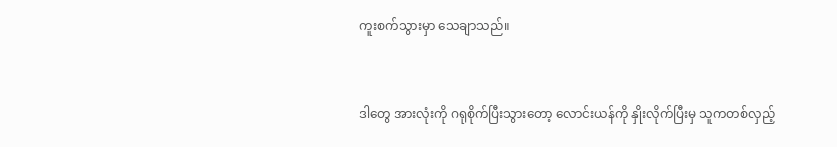ကူးစက်သွားမှာ သေချာသည်။


ဒါတွေ အားလုံးကို ဂရုစိုက်ပြီးသွားတော့ လောင်းယန်ကို နှိုးလိုက်ပြီးမှ သူကတစ်လှည့်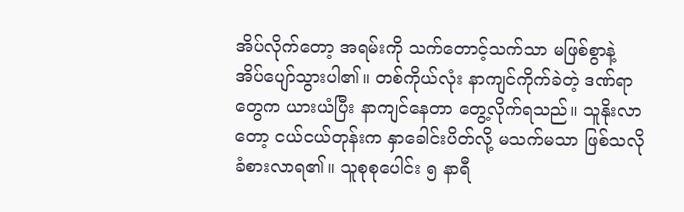အိပ်လိုက်တော့ အရမ်းကို သက်တောင့်သက်သာ မဖြစ်စွာနဲ့ အိပ်ပျော်သွားပါ၏။ တစ်ကိုယ်လုံး နာကျင်ကိုက်ခဲတဲ့ ဒဏ်ရာတွေက ယားယံပြီး နာကျင်နေတာ တွေ့လိုက်ရသည်။ သူနိုးလာတော့ ငယ်ငယ်တုန်းက နှာခေါင်းပိတ်လို့ မသက်မသာ ဖြစ်သလို ခံစားလာရ၏။ သူစုစုပေါင်း ၅ နာရီ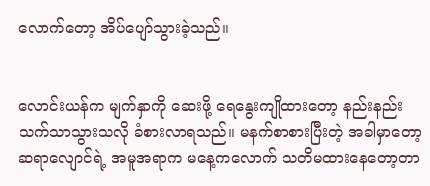လောက်တော့ အိပ်ပျော်သွားခဲ့သည်။


လောင်းယန်က မျက်နှာကို ဆေးဖို့ ရေနွေးကျိုထားတော့ နည်းနည်း သက်သာသွားသလို ခံစားလာရသည်။ မနက်စာစားပြီးတဲ့ အခါမှာတော့ ဆရာလျောင်ရဲ့ အမူအရာက မနေ့ကလောက် သတိမထားနေတော့တာ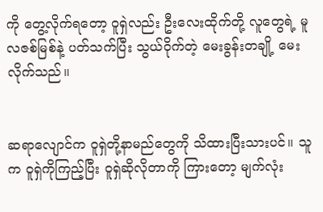ကို တွေ့လိုက်ရတော့ ဝူရှဲလည်း ဦးလေးထိုက်တို့ လူတွေရဲ့ မူလဇစ်မြစ်နဲ့ ပတ်သက်ပြီး သွယ်ဝိုက်တဲ့ မေးခွန်းတချို့ မေးလိုက်သည်။


ဆရာလျောင်က ဝူရှဲတို့နာမည်တွေကို သိထားပြီးသားပင်။ သူက ဝူရှဲကိုကြည့်ပြီး ဝူရှဲဆိုလိုတာကို ကြားတော့ မျက်လုံး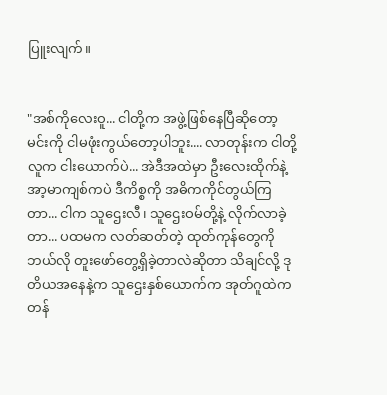ပြူးလျက်။


"အစ်ကိုလေးဝူ... ငါတို့က အဖွဲ့ဖြစ်နေပြီဆိုတော့ မင်းကို ငါမဖုံးကွယ်တော့ပါဘူး.... လာတုန်းက ငါတို့လူက ငါးယောက်ပဲ... အဲဒီအထဲမှာ ဦးလေးထိုက်နဲ့ အာ့မာကျစ်ကပဲ ဒီကိစ္စကို အဓိကကိုင်တွယ်ကြတာ... ငါက သူဌေးလီ၊ သူဌေးဝမ်တို့နဲ့ လိုက်လာခဲ့တာ... ပထမက လတ်ဆတ်တဲ့ ထုတ်ကုန်တွေကို ဘယ်လို တူးဖော်တွေ့ရှိခဲ့တာလဲဆိုတာ သိချင်လို့ ဒုတိယအနေနဲ့က သူဌေးနှစ်ယောက်က အုတ်ဂူထဲက တန်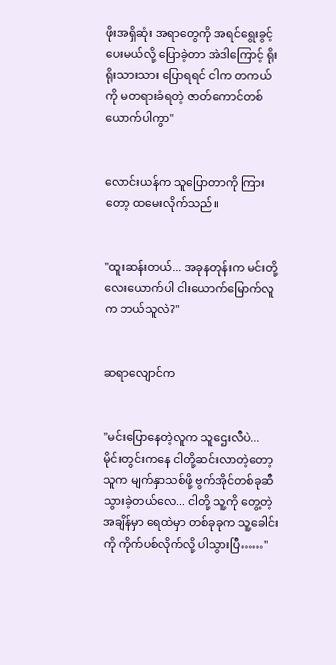ဖိုးအရှိဆုံး အရာတွေကို အရင်ရွေးခွင့်ပေးမယ်လို့ ပြောခဲ့တာ အဲဒါကြောင့် ရိုးရိုးသားသား ပြောရရင် ငါက တကယ်ကို မတရားခံရတဲ့ ဇာတ်ကောင်တစ်ယောက်ပါကွာ"


လောင်းယန်က သူပြောတာကို ကြားတော့ ထမေးလိုက်သည်။


"ထူးဆန်းတယ်... အခုနတုန်းက မင်းတို့ လေးယောက်ပါ ငါးယောက်မြောက်လူက ဘယ်သူလဲ?"


ဆရာလျောင်က


"မင်းပြောနေတဲ့လူက သူဌေးလီပဲ... မိုင်းတွင်းကနေ ငါတို့ဆင်းလာတဲ့တော့ သူက မျက်နှာသစ်ဖို့ ဗွက်အိုင်တစ်ခုဆီ သွားခဲ့တယ်လေ... ငါတို့ သူ့ကို တွေ့တဲ့အချိန်မှာ ရေထဲမှာ တစ်ခုခုက သူ့ခေါင်းကို ကိုက်ပစ်လိုက်လို့ ပါသွားပြီ……"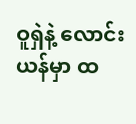ဝူရှဲနဲ့ လောင်းယန်မှာ ထ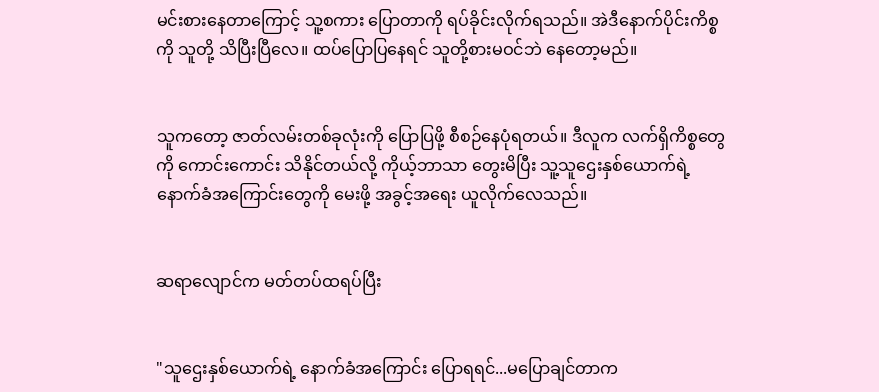မင်းစားနေတာကြောင့် သူ့စကား ပြောတာကို ရပ်ခိုင်းလိုက်ရသည်။ အဲဒီနောက်ပိုင်းကိစ္စကို သူတို့ သိပြီးပြီလေ။ ထပ်ပြောပြနေရင် သူတို့စားမဝင်ဘဲ နေတော့မည်။


သူကတော့ ဇာတ်လမ်းတစ်ခုလုံးကို ပြောပြဖို့ စီစဉ်နေပုံရတယ်။ ဒီလူက လက်ရှိကိစ္စတွေကို ကောင်းကောင်း သိနိုင်တယ်လို့ ကိုယ့်ဘာသာ တွေးမိပြီး သူ့သူဌေးနှစ်ယောက်ရဲ့ နောက်ခံအကြောင်းတွေကို မေးဖို့ အခွင့်အရေး ယူလိုက်လေသည်။


ဆရာလျောင်က မတ်တပ်ထရပ်ပြီး


"သူဌေးနှစ်ယောက်ရဲ့ နောက်ခံအကြောင်း ပြောရရင်...မပြောချင်တာက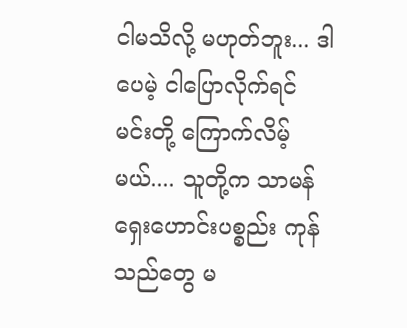ငါမသိလို့ မဟုတ်ဘူး... ဒါပေမဲ့ ငါပြောလိုက်ရင် မင်းတို့ ကြောက်လိမ့်မယ်.... သူတို့က သာမန် ရှေးဟောင်းပစ္စည်း ကုန်သည်တွေ မ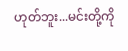ဟုတ်ဘူး...မင်းတို့ကို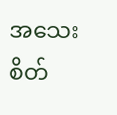အသေးစိတ်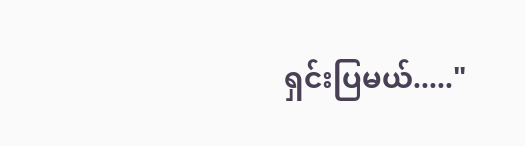ရှင်းပြမယ်....."